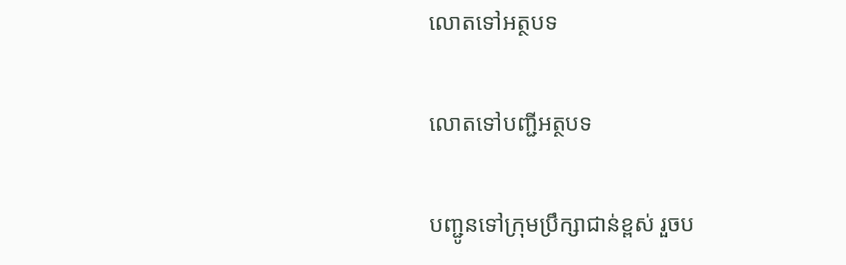លោតទៅអត្ថបទ

លោតទៅបញ្ជីអត្ថបទ

បញ្ជូនទៅក្រុមប្រឹក្សាជាន់ខ្ពស់ រួចប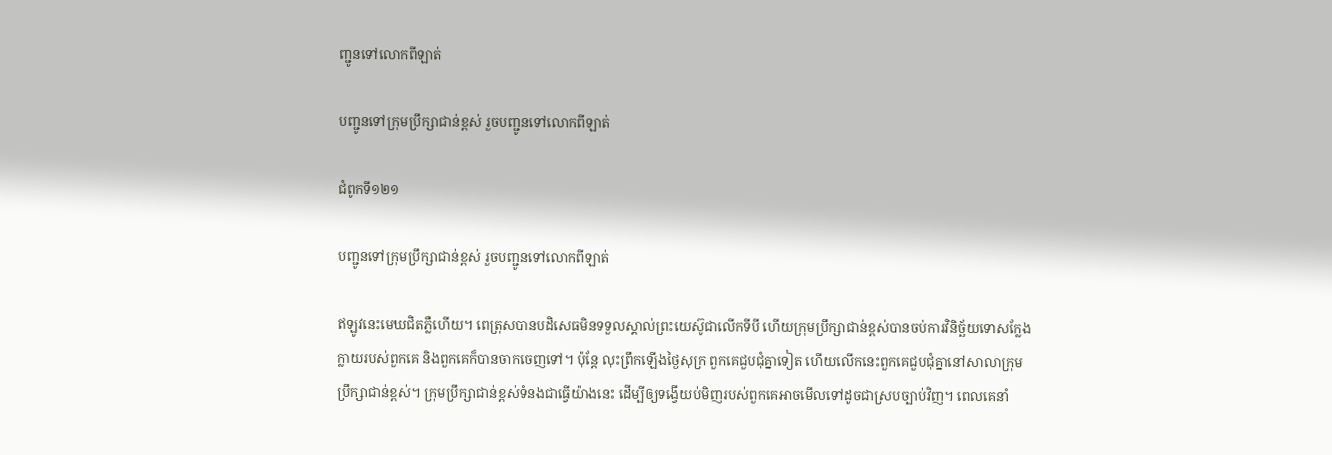ញ្ជូនទៅលោកពីឡាត់

បញ្ជូនទៅក្រុមប្រឹក្សាជាន់ខ្ពស់ រួចបញ្ជូនទៅលោកពីឡាត់

ជំពូកទី១២១

បញ្ជូនទៅក្រុមប្រឹក្សាជាន់ខ្ពស់ រួចបញ្ជូនទៅលោកពីឡាត់

ឥឡូវនេះមេឃជិតភ្លឺហើយ។ ពេត្រុសបានបដិសេធមិនទទួលស្គាល់ព្រះយេស៊ូជាលើកទីបី ហើយក្រុមប្រឹក្សាជាន់ខ្ពស់បានចប់ការវិនិច្ឆ័យទោសក្លែងក្លាយរបស់ពួកគេ និងពួកគេក៏បានចាកចេញទៅ។ ប៉ុន្តែ លុះព្រឹកឡើងថ្ងៃសុក្រ ពួកគេជួបជុំគ្នាទៀត ហើយលើកនេះពួកគេជួបជុំគ្នានៅសាលាក្រុមប្រឹក្សាជាន់ខ្ពស់។ ក្រុមប្រឹក្សាជាន់ខ្ពស់ទំនងជាធ្វើយ៉ាងនេះ ដើម្បីឲ្យទង្វើយប់មិញរបស់ពួកគេអាចមើលទៅដូចជាស្របច្បាប់វិញ។ ពេលគេនាំ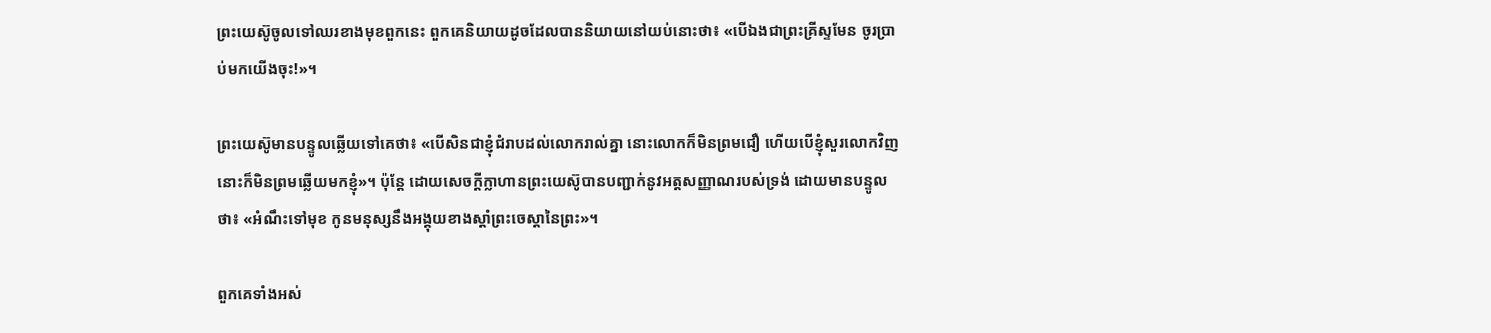ព្រះយេស៊ូចូលទៅឈរខាងមុខពួកនេះ ពួកគេនិយាយដូចដែលបាននិយាយនៅយប់នោះថា៖ «បើឯងជាព្រះគ្រីស្ទមែន ចូរប្រាប់មកយើងចុះ!»។

ព្រះយេស៊ូមានបន្ទូលឆ្លើយទៅគេថា៖ «បើសិនជាខ្ញុំជំរាបដល់លោករាល់គ្នា នោះលោកក៏មិនព្រមជឿ ហើយបើខ្ញុំសួរលោកវិញ នោះក៏មិនព្រមឆ្លើយមកខ្ញុំ»។ ប៉ុន្តែ ដោយសេចក្ដីក្លាហានព្រះយេស៊ូបានបញ្ជាក់នូវអត្តសញ្ញាណរបស់ទ្រង់ ដោយមានបន្ទូលថា៖ «អំណឹះទៅមុខ កូនមនុស្សនឹងអង្គុយខាងស្ដាំព្រះចេស្ដានៃព្រះ»។

ពួកគេទាំងអស់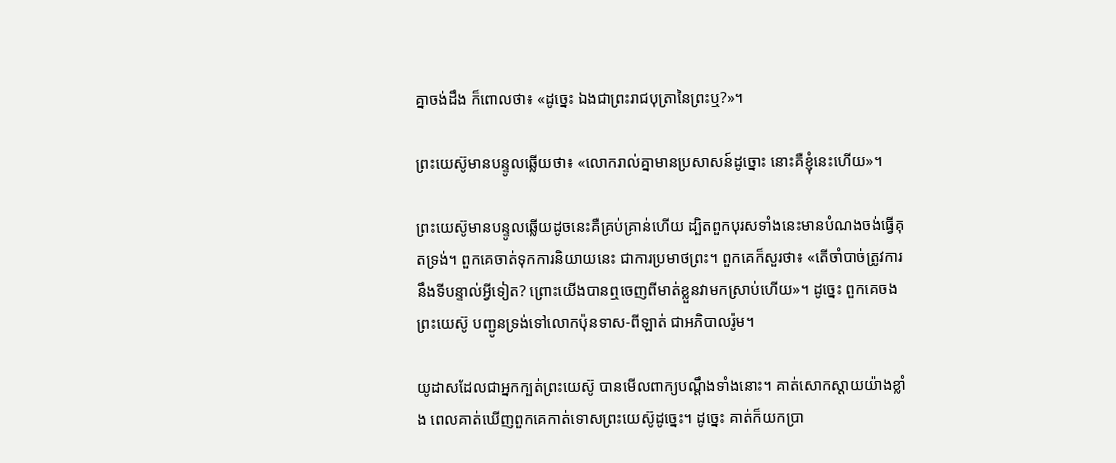គ្នាចង់ដឹង ក៏ពោលថា៖ «ដូច្នេះ ឯងជាព្រះរាជបុត្រានៃព្រះឬ?»។

ព្រះយេស៊ូមានបន្ទូលឆ្លើយថា៖ «លោករាល់គ្នាមានប្រសាសន៍ដូច្នោះ នោះគឺខ្ញុំនេះហើយ»។

ព្រះយេស៊ូមានបន្ទូលឆ្លើយដូចនេះគឺគ្រប់គ្រាន់ហើយ ដ្បិតពួកបុរសទាំងនេះមានបំណងចង់ធ្វើគុតទ្រង់។ ពួកគេចាត់ទុកការនិយាយនេះ ជាការប្រមាថព្រះ។ ពួកគេក៏សួរថា៖ «តើចាំបាច់ត្រូវការនឹងទីបន្ទាល់អ្វីទៀត? ព្រោះយើងបានឮចេញពីមាត់ខ្លួនវាមកស្រាប់ហើយ»។ ដូច្នេះ ពួកគេចងព្រះយេស៊ូ បញ្ជូនទ្រង់ទៅលោកប៉ុនទាស-ពីឡាត់ ជាអភិបាលរ៉ូម។

យូដាសដែលជាអ្នកក្បត់ព្រះយេស៊ូ បានមើលពាក្យបណ្ដឹងទាំងនោះ។ គាត់សោកស្ដាយយ៉ាងខ្លាំង ពេលគាត់ឃើញពួកគេកាត់ទោសព្រះយេស៊ូដូច្នេះ។ ដូច្នេះ គាត់ក៏យកប្រា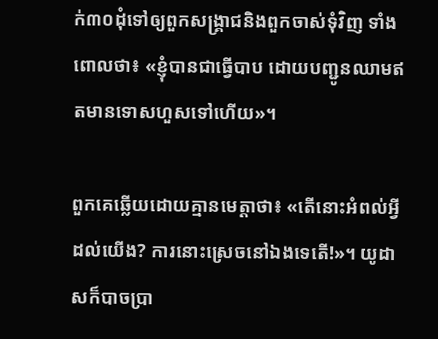ក់៣០ដុំទៅឲ្យពួកសង្គ្រាជនិងពួកចាស់ទុំវិញ ទាំងពោលថា៖ «ខ្ញុំបានជាធ្វើបាប ដោយបញ្ជូនឈាមឥតមានទោសហួសទៅហើយ»។

ពួកគេឆ្លើយដោយគ្មានមេត្ដាថា៖ «តើនោះអំពល់អ្វីដល់យើង? ការនោះស្រេចនៅឯងទេតើ!»។ យូដាសក៏បាចប្រា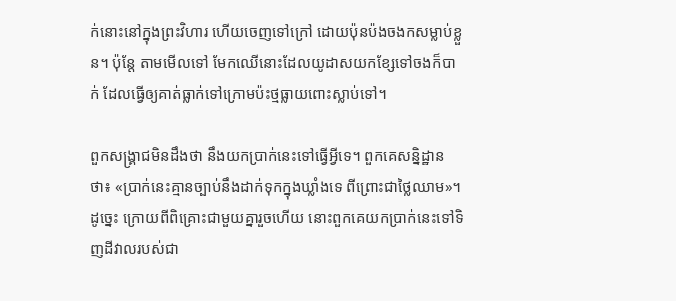ក់នោះនៅក្នុងព្រះវិហារ ហើយចេញទៅក្រៅ ដោយប៉ុនប៉ងចងកសម្លាប់ខ្លួន។ ប៉ុន្តែ តាមមើលទៅ មែកឈើនោះដែលយូដាសយកខ្សែទៅចងក៏បាក់ ដែលធ្វើឲ្យគាត់ធ្លាក់ទៅក្រោមប៉ះថ្មធ្លាយពោះស្លាប់ទៅ។

ពួកសង្គ្រាជមិនដឹងថា នឹងយកប្រាក់នេះទៅធ្វើអ្វីទេ។ ពួកគេសន្និដ្ឋានថា៖ «ប្រាក់នេះគ្មានច្បាប់នឹងដាក់ទុកក្នុងឃ្លាំងទេ ពីព្រោះជាថ្លៃឈាម»។ ដូច្នេះ ក្រោយពីពិគ្រោះជាមួយគ្នារួចហើយ នោះពួកគេយកប្រាក់នេះទៅទិញដីវាលរបស់ជា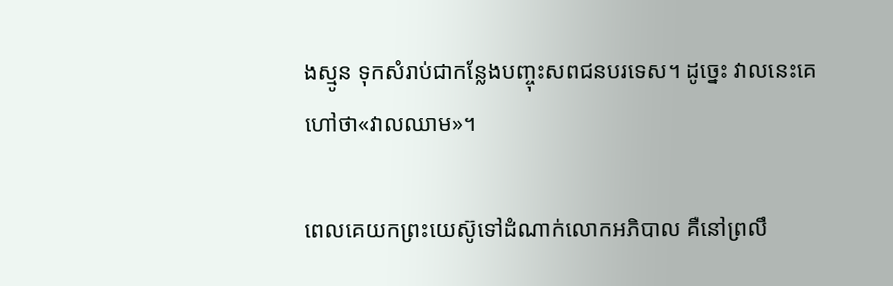ងស្មូន ទុកសំរាប់ជាកន្លែងបញ្ចុះសពជនបរទេស។ ដូច្នេះ វាលនេះគេហៅថា«វាលឈាម»។

ពេលគេយកព្រះយេស៊ូទៅដំណាក់លោកអភិបាល គឺនៅព្រលឹ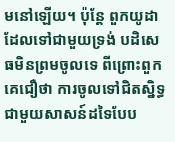មនៅឡើយ។ ប៉ុន្តែ ពួកយូដាដែលទៅជាមួយទ្រង់ បដិសេធមិនព្រមចូលទេ ពីព្រោះពួកគេជឿថា ការចូលទៅជិតស្និទ្ធជាមួយសាសន៍ដទៃបែប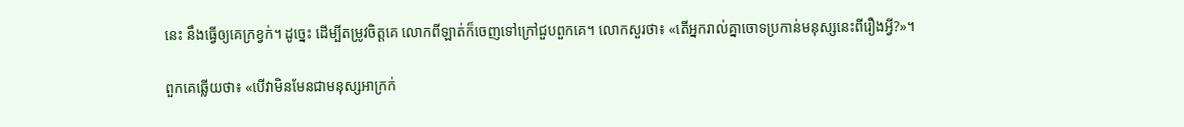នេះ នឹងធ្វើឲ្យគេក្រខ្វក់។ ដូច្នេះ ដើម្បីតម្រូវចិត្តគេ លោកពីឡាត់ក៏ចេញទៅក្រៅជួបពួកគេ។ លោកសួរថា៖ «តើអ្នករាល់គ្នាចោទប្រកាន់មនុស្សនេះពីរឿងអ្វី?»។

ពួកគេឆ្លើយថា៖ «បើវាមិនមែនជាមនុស្សអាក្រក់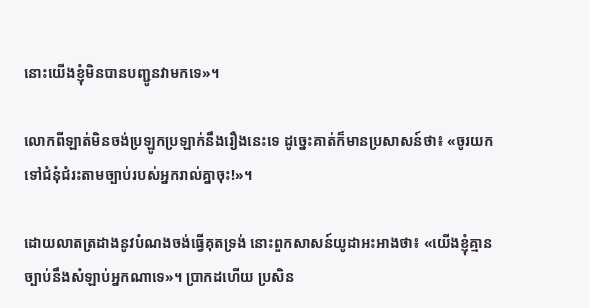នោះយើងខ្ញុំមិនបានបញ្ជូនវាមកទេ»។

លោកពីឡាត់មិនចង់ប្រឡូកប្រឡាក់នឹងរឿងនេះទេ ដូច្នេះគាត់ក៏មានប្រសាសន៍ថា៖ «ចូរយកទៅជំនុំជំរះតាមច្បាប់របស់អ្នករាល់គ្នាចុះ!»។

ដោយលាតត្រដាងនូវបំណងចង់ធ្វើគុតទ្រង់ នោះពួកសាសន៍យូដាអះអាងថា៖ «យើងខ្ញុំគ្មានច្បាប់នឹងសំឡាប់អ្នកណាទេ»។ ប្រាកដហើយ ប្រសិន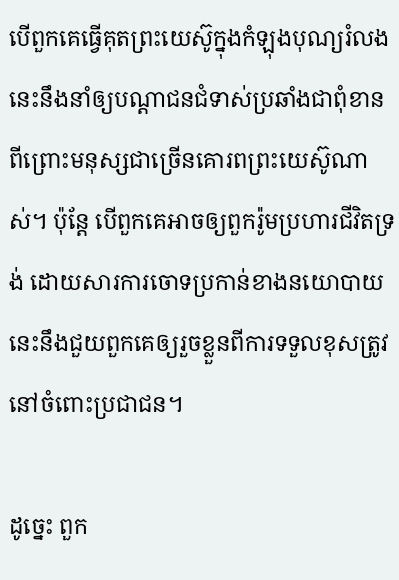បើពួកគេធ្វើគុតព្រះយេស៊ូក្នុងកំឡុងបុណ្យរំលង នេះនឹងនាំឲ្យបណ្ដាជនជំទាស់ប្រឆាំងជាពុំខាន ពីព្រោះមនុស្សជាច្រើនគោរពព្រះយេស៊ូណាស់។ ប៉ុន្តែ បើពួកគេអាចឲ្យពួករ៉ូមប្រហារជីវិតទ្រង់ ដោយសារការចោទប្រកាន់ខាងនយោបាយ នេះនឹងជួយពួកគេឲ្យរួចខ្លួនពីការទទួលខុសត្រូវនៅចំពោះប្រជាជន។

ដូច្នេះ ពួក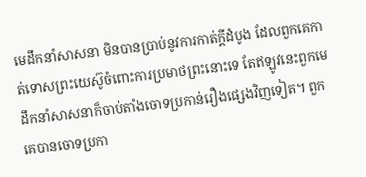មេដឹកនាំសាសនា មិនបានប្រាប់នូវការកាត់ក្ដីដំបូង ដែលពួកគេកាត់ទោសព្រះយេស៊ូចំពោះការប្រមាថព្រះនោះទេ តែឥឡូវនេះពួកមេដឹកនាំសាសនាក៏ចាប់តាំងចោទប្រកាន់រឿងផ្សេងវិញទៀត។ ពួកគេបានចោទប្រកា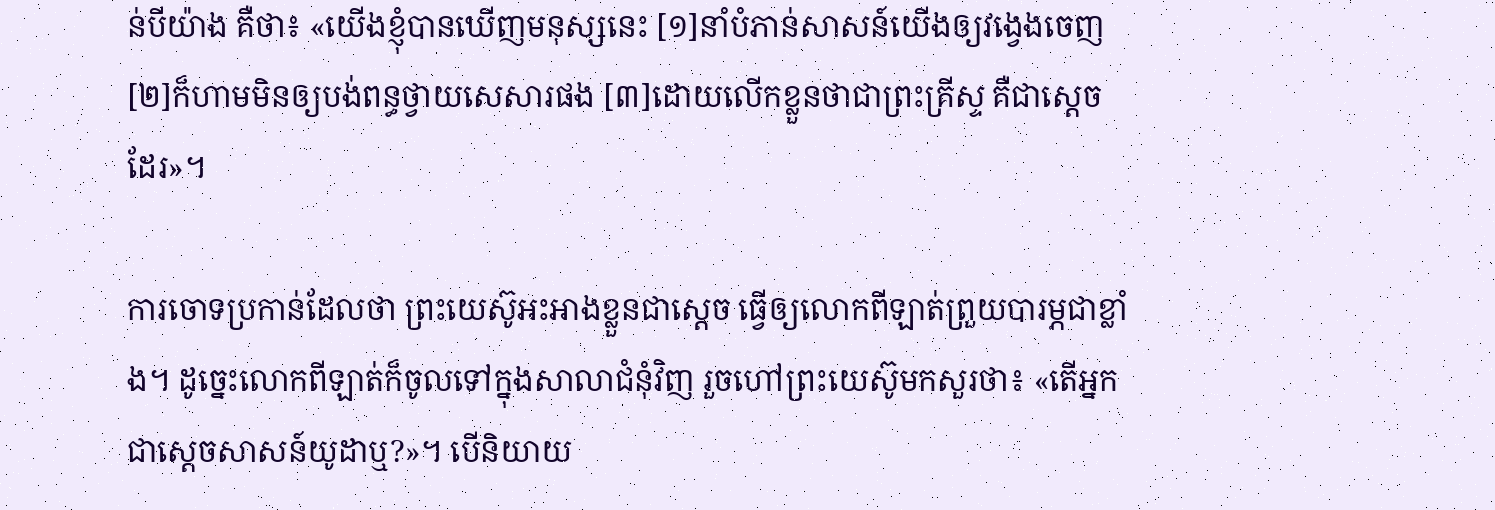ន់បីយ៉ាង គឺថា៖ «យើងខ្ញុំបានឃើញមនុស្សនេះ [១]នាំបំភាន់សាសន៍យើងឲ្យវង្វេងចេញ [២]ក៏ហាមមិនឲ្យបង់ពន្ធថ្វាយសេសារផង [៣]ដោយលើកខ្លួនថាជាព្រះគ្រីស្ទ គឺជាស្តេចដែរ»។

ការចោទប្រកាន់ដែលថា ព្រះយេស៊ូអះអាងខ្លួនជាស្តេច ធ្វើឲ្យលោកពីឡាត់ព្រួយបារម្ភជាខ្លាំង។ ដូច្នេះលោកពីឡាត់ក៏ចូលទៅក្នុងសាលាជំនុំវិញ រួចហៅព្រះយេស៊ូមកសួរថា៖ «តើអ្នកជាស្តេចសាសន៍យូដាឬ?»។ បើនិយាយ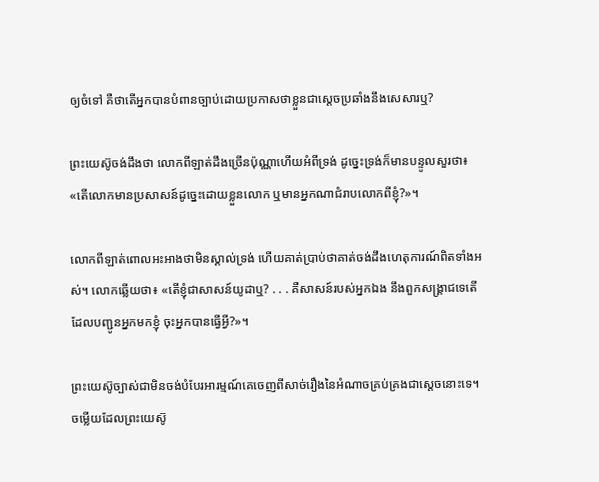ឲ្យចំទៅ គឺថាតើអ្នកបានបំពានច្បាប់ដោយប្រកាសថាខ្លួនជាស្តេចប្រឆាំងនឹងសេសារឬ?

ព្រះយេស៊ូចង់ដឹងថា លោកពីឡាត់ដឹងច្រើនប៉ុណ្ណាហើយអំពីទ្រង់ ដូច្នេះទ្រង់ក៏មានបន្ទូលសួរថា៖ «តើលោកមានប្រសាសន៍ដូច្នេះដោយខ្លួនលោក ឬមានអ្នកណាជំរាបលោកពីខ្ញុំ?»។

លោកពីឡាត់ពោលអះអាងថាមិនស្គាល់ទ្រង់ ហើយគាត់ប្រាប់ថាគាត់ចង់ដឹងហេតុការណ៍ពិតទាំងអស់។ លោកឆ្លើយថា៖ «តើខ្ញុំជាសាសន៍យូដាឬ? . . . គឺសាសន៍របស់អ្នកឯង នឹងពួកសង្គ្រាជទេតើ ដែលបញ្ជូនអ្នកមកខ្ញុំ ចុះអ្នកបានធ្វើអ្វី?»។

ព្រះយេស៊ូច្បាស់ជាមិនចង់បំបែរអារម្មណ៍គេចេញពីសាច់រឿងនៃអំណាចគ្រប់គ្រងជាស្តេចនោះទេ។ ចម្លើយដែលព្រះយេស៊ូ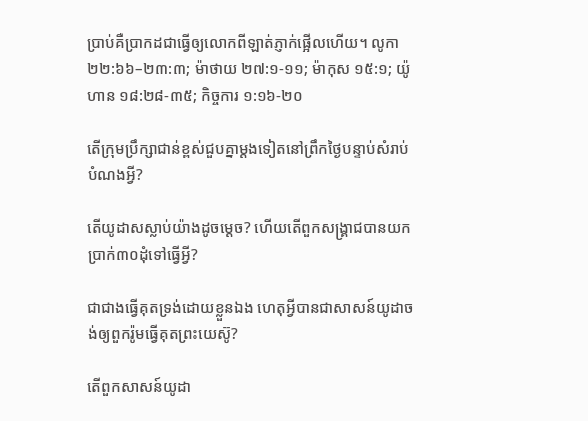ប្រាប់គឺប្រាកដជាធ្វើឲ្យលោកពីឡាត់ភ្ញាក់ផ្អើលហើយ។ លូកា ២២:៦៦–២៣:៣; ម៉ាថាយ ២៧:១-១១; ម៉ាកុស ១៥:១; យ៉ូហាន ១៨:២៨-៣៥; កិច្ចការ ១:១៦-២០

តើក្រុមប្រឹក្សាជាន់ខ្ពស់ជួបគ្នាម្ដងទៀតនៅព្រឹកថ្ងៃបន្ទាប់សំរាប់បំណងអ្វី?

តើយូដាសស្លាប់យ៉ាងដូចម្ដេច? ហើយតើពួកសង្គ្រាជបានយកប្រាក់៣០ដុំទៅធ្វើអ្វី?

ជាជាងធ្វើគុតទ្រង់ដោយខ្លួនឯង ហេតុអ្វីបានជាសាសន៍យូដាចង់ឲ្យពួករ៉ូមធ្វើគុតព្រះយេស៊ូ?

តើពួកសាសន៍យូដា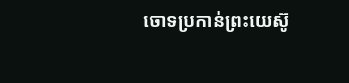ចោទប្រកាន់ព្រះយេស៊ូ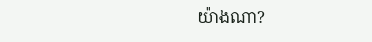យ៉ាងណា?